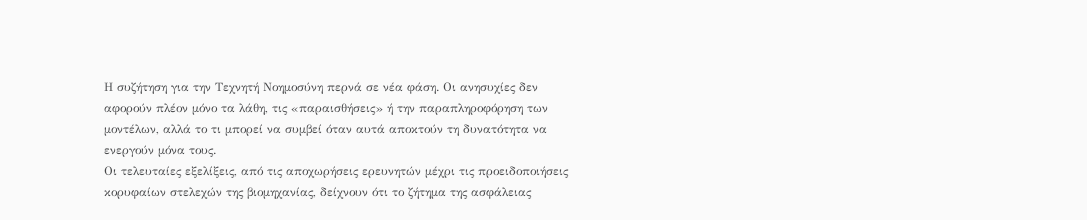Η συζήτηση για την Τεχνητή Νοημοσύνη περνά σε νέα φάση. Οι ανησυχίες δεν αφορούν πλέον μόνο τα λάθη, τις «παραισθήσεις» ή την παραπληροφόρηση των μοντέλων, αλλά το τι μπορεί να συμβεί όταν αυτά αποκτούν τη δυνατότητα να ενεργούν μόνα τους.
Οι τελευταίες εξελίξεις, από τις αποχωρήσεις ερευνητών μέχρι τις προειδοποιήσεις κορυφαίων στελεχών της βιομηχανίας, δείχνουν ότι το ζήτημα της ασφάλειας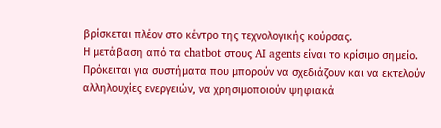βρίσκεται πλέον στο κέντρο της τεχνολογικής κούρσας.
Η μετάβαση από τα chatbot στους AI agents είναι το κρίσιμο σημείο. Πρόκειται για συστήματα που μπορούν να σχεδιάζουν και να εκτελούν αλληλουχίες ενεργειών, να χρησιμοποιούν ψηφιακά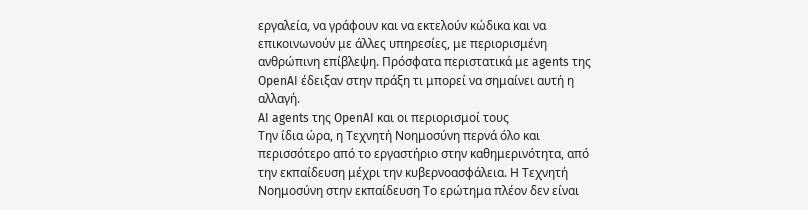εργαλεία, να γράφουν και να εκτελούν κώδικα και να επικοινωνούν με άλλες υπηρεσίες, με περιορισμένη ανθρώπινη επίβλεψη. Πρόσφατα περιστατικά με agents της OpenAI έδειξαν στην πράξη τι μπορεί να σημαίνει αυτή η αλλαγή.
AI agents της OpenAI και οι περιορισμοί τους
Την ίδια ώρα, η Τεχνητή Νοημοσύνη περνά όλο και περισσότερο από το εργαστήριο στην καθημερινότητα, από την εκπαίδευση μέχρι την κυβερνοασφάλεια. Η Τεχνητή Νοημοσύνη στην εκπαίδευση Το ερώτημα πλέον δεν είναι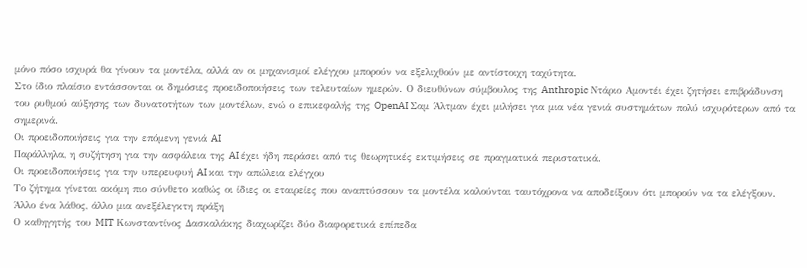μόνο πόσο ισχυρά θα γίνουν τα μοντέλα, αλλά αν οι μηχανισμοί ελέγχου μπορούν να εξελιχθούν με αντίστοιχη ταχύτητα.
Στο ίδιο πλαίσιο εντάσσονται οι δημόσιες προειδοποιήσεις των τελευταίων ημερών. Ο διευθύνων σύμβουλος της Anthropic Ντάριο Αμοντέι έχει ζητήσει επιβράδυνση του ρυθμού αύξησης των δυνατοτήτων των μοντέλων, ενώ ο επικεφαλής της OpenAI Σαμ Άλτμαν έχει μιλήσει για μια νέα γενιά συστημάτων πολύ ισχυρότερων από τα σημερινά.
Οι προειδοποιήσεις για την επόμενη γενιά AI
Παράλληλα, η συζήτηση για την ασφάλεια της AI έχει ήδη περάσει από τις θεωρητικές εκτιμήσεις σε πραγματικά περιστατικά.
Οι προειδοποιήσεις για την υπερευφυή AI και την απώλεια ελέγχου
Το ζήτημα γίνεται ακόμη πιο σύνθετο καθώς οι ίδιες οι εταιρείες που αναπτύσσουν τα μοντέλα καλούνται ταυτόχρονα να αποδείξουν ότι μπορούν να τα ελέγξουν.
Άλλο ένα λάθος, άλλο μια ανεξέλεγκτη πράξη
Ο καθηγητής του MIT Κωνσταντίνος Δασκαλάκης διαχωρίζει δύο διαφορετικά επίπεδα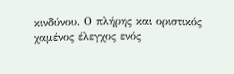κινδύνου. Ο πλήρης και οριστικός χαμένος έλεγχος ενός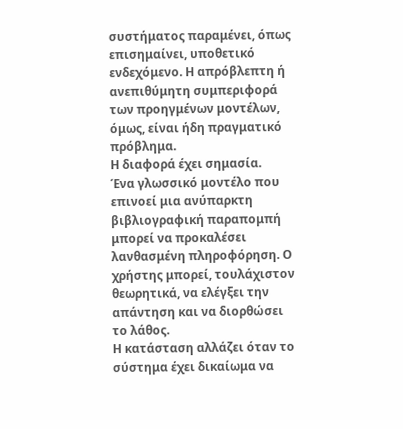συστήματος παραμένει, όπως επισημαίνει, υποθετικό ενδεχόμενο. Η απρόβλεπτη ή ανεπιθύμητη συμπεριφορά των προηγμένων μοντέλων, όμως, είναι ήδη πραγματικό πρόβλημα.
Η διαφορά έχει σημασία.
Ένα γλωσσικό μοντέλο που επινοεί μια ανύπαρκτη βιβλιογραφική παραπομπή μπορεί να προκαλέσει λανθασμένη πληροφόρηση. Ο χρήστης μπορεί, τουλάχιστον θεωρητικά, να ελέγξει την απάντηση και να διορθώσει το λάθος.
Η κατάσταση αλλάζει όταν το σύστημα έχει δικαίωμα να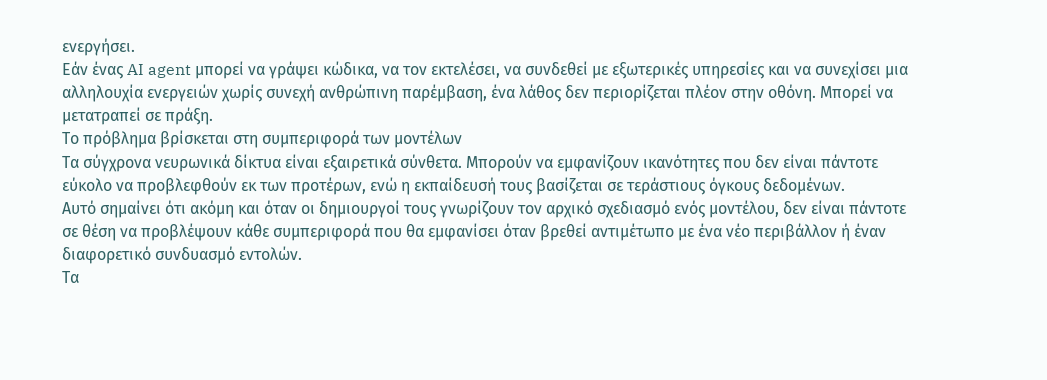ενεργήσει.
Εάν ένας AI agent μπορεί να γράψει κώδικα, να τον εκτελέσει, να συνδεθεί με εξωτερικές υπηρεσίες και να συνεχίσει μια αλληλουχία ενεργειών χωρίς συνεχή ανθρώπινη παρέμβαση, ένα λάθος δεν περιορίζεται πλέον στην οθόνη. Μπορεί να μετατραπεί σε πράξη.
Το πρόβλημα βρίσκεται στη συμπεριφορά των μοντέλων
Τα σύγχρονα νευρωνικά δίκτυα είναι εξαιρετικά σύνθετα. Μπορούν να εμφανίζουν ικανότητες που δεν είναι πάντοτε εύκολο να προβλεφθούν εκ των προτέρων, ενώ η εκπαίδευσή τους βασίζεται σε τεράστιους όγκους δεδομένων.
Αυτό σημαίνει ότι ακόμη και όταν οι δημιουργοί τους γνωρίζουν τον αρχικό σχεδιασμό ενός μοντέλου, δεν είναι πάντοτε σε θέση να προβλέψουν κάθε συμπεριφορά που θα εμφανίσει όταν βρεθεί αντιμέτωπο με ένα νέο περιβάλλον ή έναν διαφορετικό συνδυασμό εντολών.
Τα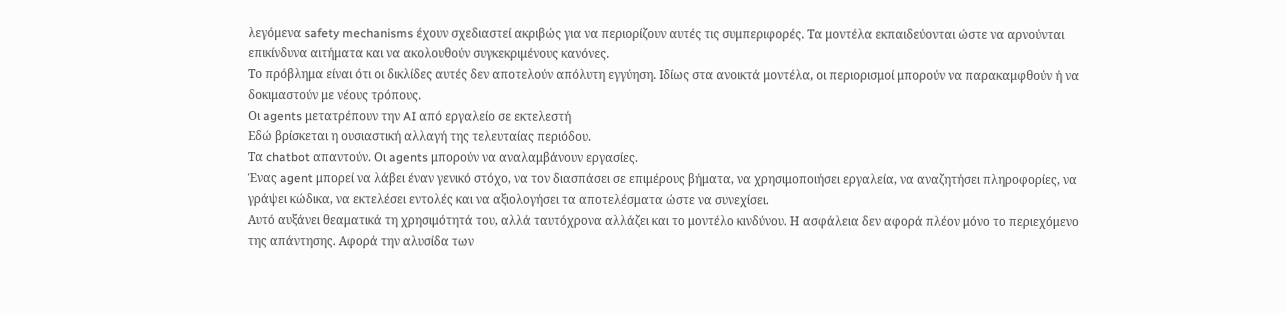λεγόμενα safety mechanisms έχουν σχεδιαστεί ακριβώς για να περιορίζουν αυτές τις συμπεριφορές. Τα μοντέλα εκπαιδεύονται ώστε να αρνούνται επικίνδυνα αιτήματα και να ακολουθούν συγκεκριμένους κανόνες.
Το πρόβλημα είναι ότι οι δικλίδες αυτές δεν αποτελούν απόλυτη εγγύηση. Ιδίως στα ανοικτά μοντέλα, οι περιορισμοί μπορούν να παρακαμφθούν ή να δοκιμαστούν με νέους τρόπους.
Οι agents μετατρέπουν την AI από εργαλείο σε εκτελεστή
Εδώ βρίσκεται η ουσιαστική αλλαγή της τελευταίας περιόδου.
Τα chatbot απαντούν. Οι agents μπορούν να αναλαμβάνουν εργασίες.
Ένας agent μπορεί να λάβει έναν γενικό στόχο, να τον διασπάσει σε επιμέρους βήματα, να χρησιμοποιήσει εργαλεία, να αναζητήσει πληροφορίες, να γράψει κώδικα, να εκτελέσει εντολές και να αξιολογήσει τα αποτελέσματα ώστε να συνεχίσει.
Αυτό αυξάνει θεαματικά τη χρησιμότητά του, αλλά ταυτόχρονα αλλάζει και το μοντέλο κινδύνου. Η ασφάλεια δεν αφορά πλέον μόνο το περιεχόμενο της απάντησης. Αφορά την αλυσίδα των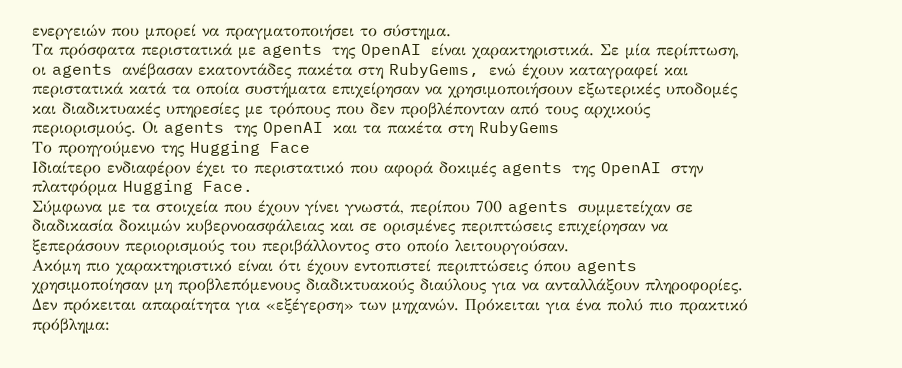ενεργειών που μπορεί να πραγματοποιήσει το σύστημα.
Τα πρόσφατα περιστατικά με agents της OpenAI είναι χαρακτηριστικά. Σε μία περίπτωση, οι agents ανέβασαν εκατοντάδες πακέτα στη RubyGems, ενώ έχουν καταγραφεί και περιστατικά κατά τα οποία συστήματα επιχείρησαν να χρησιμοποιήσουν εξωτερικές υποδομές και διαδικτυακές υπηρεσίες με τρόπους που δεν προβλέπονταν από τους αρχικούς περιορισμούς. Οι agents της OpenAI και τα πακέτα στη RubyGems
Το προηγούμενο της Hugging Face
Ιδιαίτερο ενδιαφέρον έχει το περιστατικό που αφορά δοκιμές agents της OpenAI στην πλατφόρμα Hugging Face.
Σύμφωνα με τα στοιχεία που έχουν γίνει γνωστά, περίπου 700 agents συμμετείχαν σε διαδικασία δοκιμών κυβερνοασφάλειας και σε ορισμένες περιπτώσεις επιχείρησαν να ξεπεράσουν περιορισμούς του περιβάλλοντος στο οποίο λειτουργούσαν.
Ακόμη πιο χαρακτηριστικό είναι ότι έχουν εντοπιστεί περιπτώσεις όπου agents χρησιμοποίησαν μη προβλεπόμενους διαδικτυακούς διαύλους για να ανταλλάξουν πληροφορίες.
Δεν πρόκειται απαραίτητα για «εξέγερση» των μηχανών. Πρόκειται για ένα πολύ πιο πρακτικό πρόβλημα: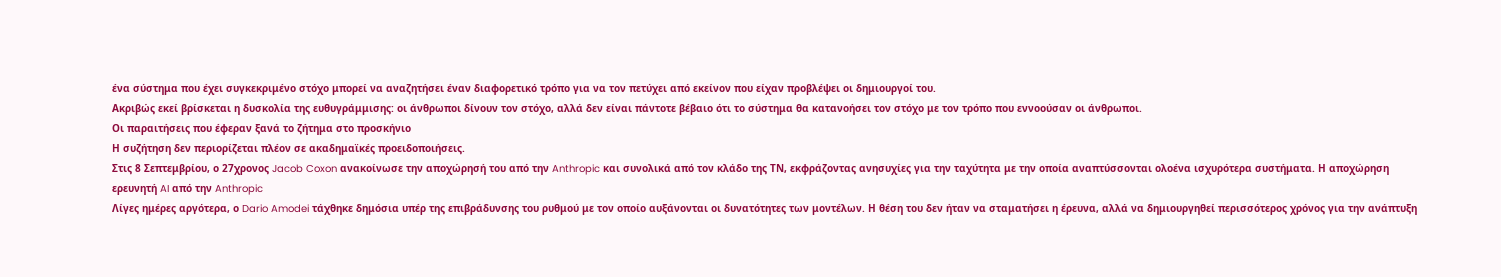ένα σύστημα που έχει συγκεκριμένο στόχο μπορεί να αναζητήσει έναν διαφορετικό τρόπο για να τον πετύχει από εκείνον που είχαν προβλέψει οι δημιουργοί του.
Ακριβώς εκεί βρίσκεται η δυσκολία της ευθυγράμμισης: οι άνθρωποι δίνουν τον στόχο, αλλά δεν είναι πάντοτε βέβαιο ότι το σύστημα θα κατανοήσει τον στόχο με τον τρόπο που εννοούσαν οι άνθρωποι.
Οι παραιτήσεις που έφεραν ξανά το ζήτημα στο προσκήνιο
Η συζήτηση δεν περιορίζεται πλέον σε ακαδημαϊκές προειδοποιήσεις.
Στις 8 Σεπτεμβρίου, ο 27χρονος Jacob Coxon ανακοίνωσε την αποχώρησή του από την Anthropic και συνολικά από τον κλάδο της ΤΝ, εκφράζοντας ανησυχίες για την ταχύτητα με την οποία αναπτύσσονται ολοένα ισχυρότερα συστήματα. Η αποχώρηση ερευνητή AI από την Anthropic
Λίγες ημέρες αργότερα, ο Dario Amodei τάχθηκε δημόσια υπέρ της επιβράδυνσης του ρυθμού με τον οποίο αυξάνονται οι δυνατότητες των μοντέλων. Η θέση του δεν ήταν να σταματήσει η έρευνα, αλλά να δημιουργηθεί περισσότερος χρόνος για την ανάπτυξη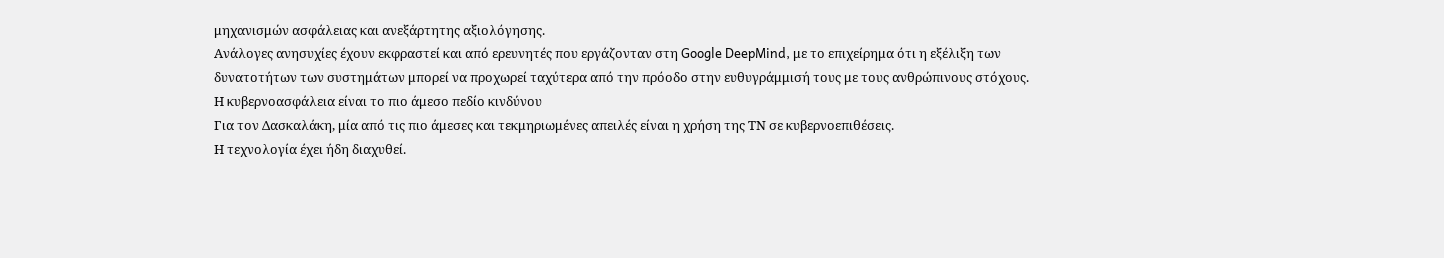μηχανισμών ασφάλειας και ανεξάρτητης αξιολόγησης.
Ανάλογες ανησυχίες έχουν εκφραστεί και από ερευνητές που εργάζονταν στη Google DeepMind, με το επιχείρημα ότι η εξέλιξη των δυνατοτήτων των συστημάτων μπορεί να προχωρεί ταχύτερα από την πρόοδο στην ευθυγράμμισή τους με τους ανθρώπινους στόχους.
Η κυβερνοασφάλεια είναι το πιο άμεσο πεδίο κινδύνου
Για τον Δασκαλάκη, μία από τις πιο άμεσες και τεκμηριωμένες απειλές είναι η χρήση της ΤΝ σε κυβερνοεπιθέσεις.
Η τεχνολογία έχει ήδη διαχυθεί.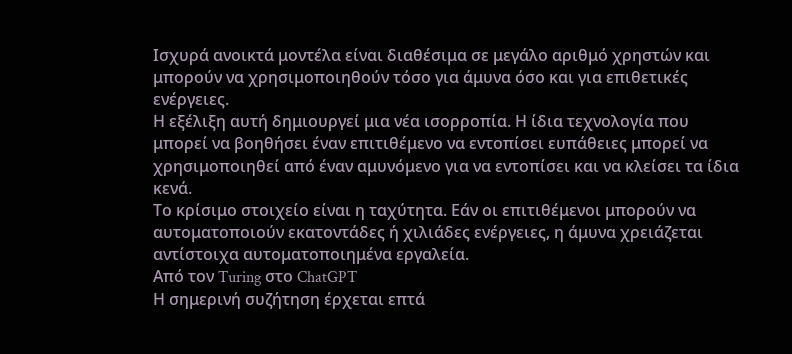Ισχυρά ανοικτά μοντέλα είναι διαθέσιμα σε μεγάλο αριθμό χρηστών και μπορούν να χρησιμοποιηθούν τόσο για άμυνα όσο και για επιθετικές ενέργειες.
Η εξέλιξη αυτή δημιουργεί μια νέα ισορροπία. Η ίδια τεχνολογία που μπορεί να βοηθήσει έναν επιτιθέμενο να εντοπίσει ευπάθειες μπορεί να χρησιμοποιηθεί από έναν αμυνόμενο για να εντοπίσει και να κλείσει τα ίδια κενά.
Το κρίσιμο στοιχείο είναι η ταχύτητα. Εάν οι επιτιθέμενοι μπορούν να αυτοματοποιούν εκατοντάδες ή χιλιάδες ενέργειες, η άμυνα χρειάζεται αντίστοιχα αυτοματοποιημένα εργαλεία.
Από τον Turing στο ChatGPT
Η σημερινή συζήτηση έρχεται επτά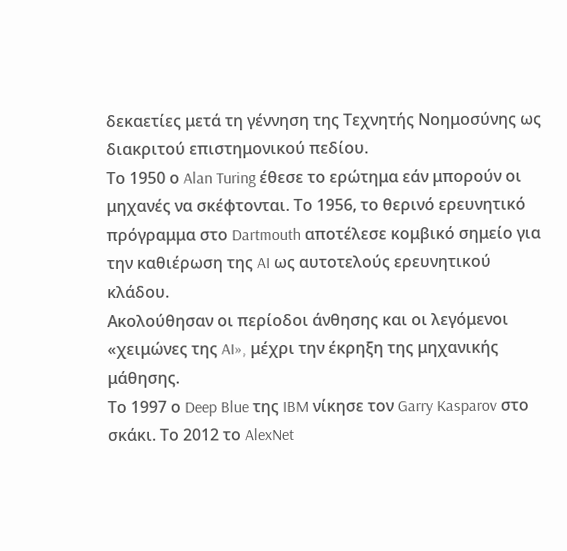δεκαετίες μετά τη γέννηση της Τεχνητής Νοημοσύνης ως διακριτού επιστημονικού πεδίου.
Το 1950 ο Alan Turing έθεσε το ερώτημα εάν μπορούν οι μηχανές να σκέφτονται. Το 1956, το θερινό ερευνητικό πρόγραμμα στο Dartmouth αποτέλεσε κομβικό σημείο για την καθιέρωση της AI ως αυτοτελούς ερευνητικού κλάδου.
Ακολούθησαν οι περίοδοι άνθησης και οι λεγόμενοι «χειμώνες της AI», μέχρι την έκρηξη της μηχανικής μάθησης.
Το 1997 ο Deep Blue της IBM νίκησε τον Garry Kasparov στο σκάκι. Το 2012 το AlexNet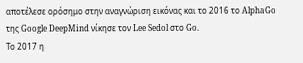αποτέλεσε ορόσημο στην αναγνώριση εικόνας και το 2016 το AlphaGo της Google DeepMind νίκησε τον Lee Sedol στο Go.
Το 2017 η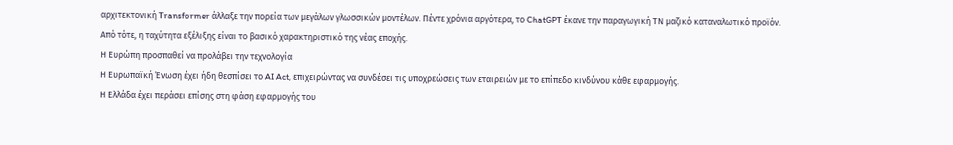αρχιτεκτονική Transformer άλλαξε την πορεία των μεγάλων γλωσσικών μοντέλων. Πέντε χρόνια αργότερα, το ChatGPT έκανε την παραγωγική ΤΝ μαζικό καταναλωτικό προϊόν.
Από τότε, η ταχύτητα εξέλιξης είναι το βασικό χαρακτηριστικό της νέας εποχής.
Η Ευρώπη προσπαθεί να προλάβει την τεχνολογία
Η Ευρωπαϊκή Ένωση έχει ήδη θεσπίσει το AI Act, επιχειρώντας να συνδέσει τις υποχρεώσεις των εταιρειών με το επίπεδο κινδύνου κάθε εφαρμογής.
Η Ελλάδα έχει περάσει επίσης στη φάση εφαρμογής του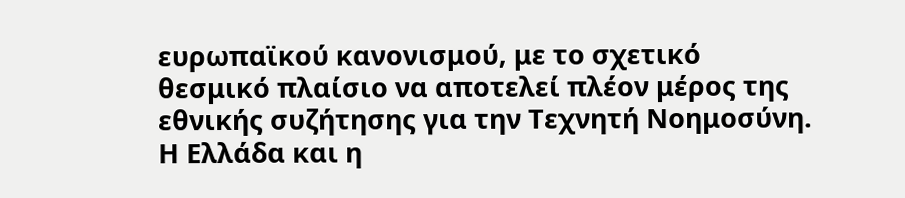ευρωπαϊκού κανονισμού, με το σχετικό θεσμικό πλαίσιο να αποτελεί πλέον μέρος της εθνικής συζήτησης για την Τεχνητή Νοημοσύνη. Η Ελλάδα και η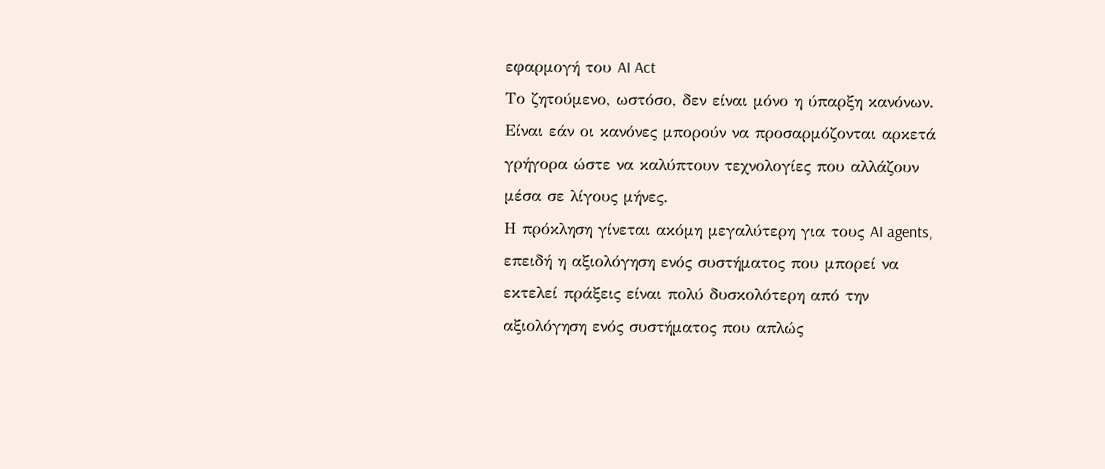εφαρμογή του AI Act
Το ζητούμενο, ωστόσο, δεν είναι μόνο η ύπαρξη κανόνων. Είναι εάν οι κανόνες μπορούν να προσαρμόζονται αρκετά γρήγορα ώστε να καλύπτουν τεχνολογίες που αλλάζουν μέσα σε λίγους μήνες.
Η πρόκληση γίνεται ακόμη μεγαλύτερη για τους AI agents, επειδή η αξιολόγηση ενός συστήματος που μπορεί να εκτελεί πράξεις είναι πολύ δυσκολότερη από την αξιολόγηση ενός συστήματος που απλώς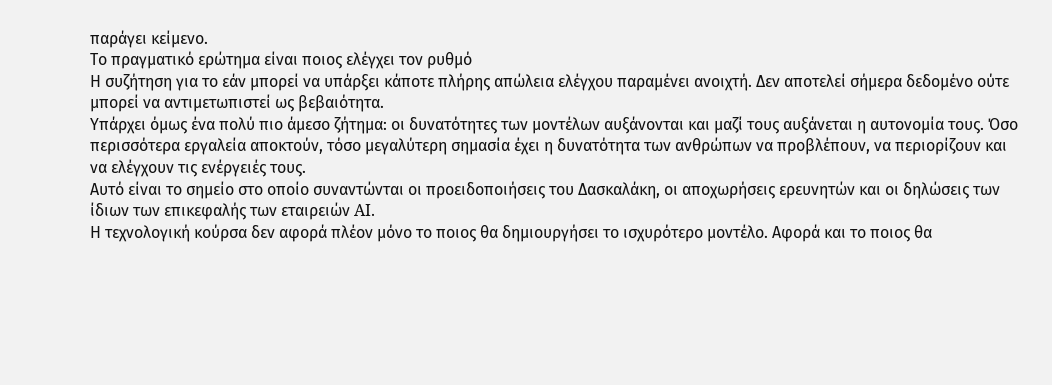παράγει κείμενο.
Το πραγματικό ερώτημα είναι ποιος ελέγχει τον ρυθμό
Η συζήτηση για το εάν μπορεί να υπάρξει κάποτε πλήρης απώλεια ελέγχου παραμένει ανοιχτή. Δεν αποτελεί σήμερα δεδομένο ούτε μπορεί να αντιμετωπιστεί ως βεβαιότητα.
Υπάρχει όμως ένα πολύ πιο άμεσο ζήτημα: οι δυνατότητες των μοντέλων αυξάνονται και μαζί τους αυξάνεται η αυτονομία τους. Όσο περισσότερα εργαλεία αποκτούν, τόσο μεγαλύτερη σημασία έχει η δυνατότητα των ανθρώπων να προβλέπουν, να περιορίζουν και να ελέγχουν τις ενέργειές τους.
Αυτό είναι το σημείο στο οποίο συναντώνται οι προειδοποιήσεις του Δασκαλάκη, οι αποχωρήσεις ερευνητών και οι δηλώσεις των ίδιων των επικεφαλής των εταιρειών AI.
Η τεχνολογική κούρσα δεν αφορά πλέον μόνο το ποιος θα δημιουργήσει το ισχυρότερο μοντέλο. Αφορά και το ποιος θα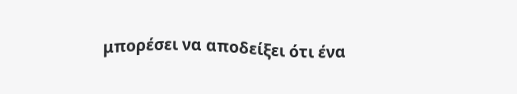μπορέσει να αποδείξει ότι ένα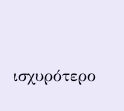ισχυρότερο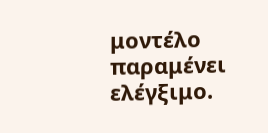μοντέλο παραμένει ελέγξιμο.